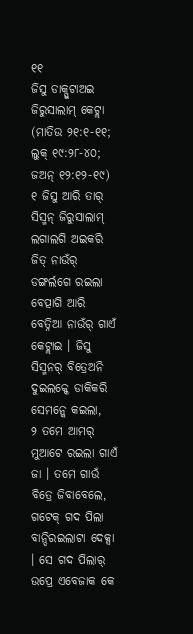୧୧
ଜିସୁ ଡାକ୍ପୁଟାଅଇ ଜିରୁସାଲାମ୍ କେଟ୍ଲା
(ମାତିଉ ୨୧:୧-୧୧; ଲୁକ୍ ୧୯:୨୮-୪୦; ଜଅନ୍ ୧୨:୧୨-୧୯)
୧ ଜିସୁ ଆରି ତାର୍ ସିସ୍ମନ୍ ଜିରୁସାଲାମ୍ ଲଗାଲଗି ଅଇକରି ଜିତ୍ ନାଉଁର୍ ଡଙ୍ଗର୍ଲଗେ ରଇଲା ବେତ୍ପାଗି ଆରି ବେତ୍ନିଆ ନାଉଁର୍ ଗାଏଁ କେଟ୍ଲାଇ । ଜିସୁ ସିସ୍ମନର୍ ବିତ୍ରେଅନି ଦୁଇଲକ୍କେ ଡାକିକରି ସେମନ୍କେ କଇଲା,
୨ ତମେ ଆମର୍ ମୁଆଟେ ରଇଲା ଗାଏଁ ଜା । ତମେ ଗାଉଁ ବିତ୍ରେ ଜିବାବେଲେ, ଗଟେକ୍ ଗଦ ପିଲା ବାନ୍ଦିରଇଲାଟା ଦେକ୍ସା । ସେ ଗଦ ପିଲାର୍ ଉପ୍ରେ ଏବେଜାକ କେ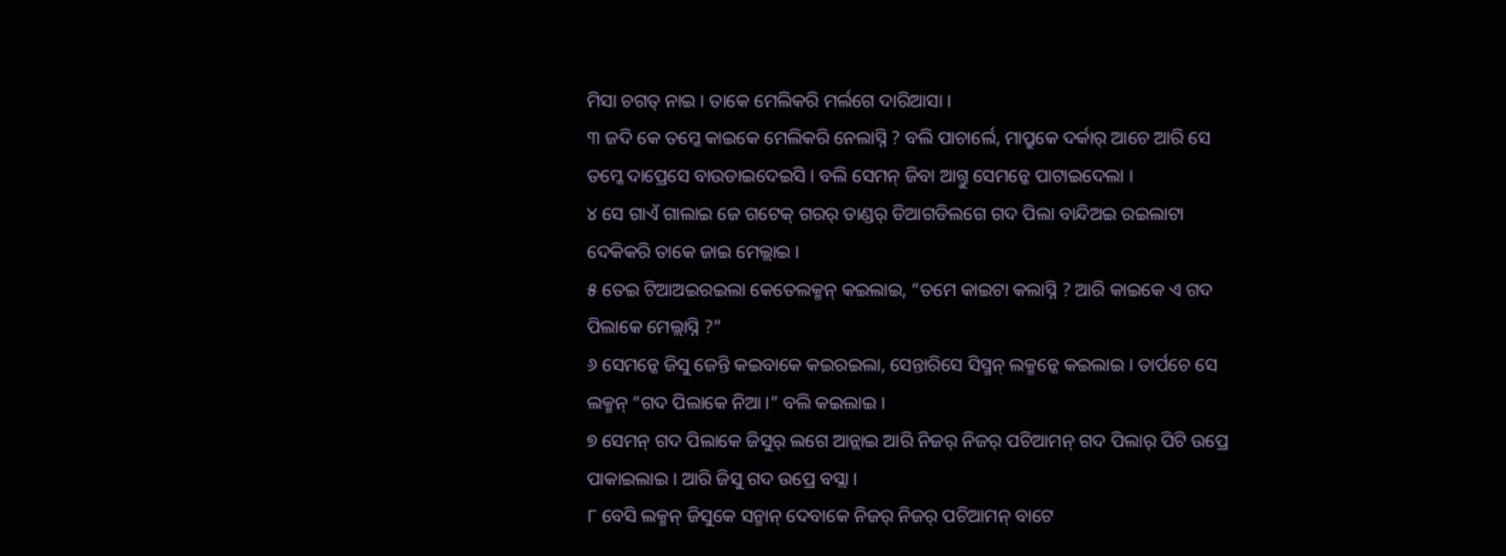ମିସା ଚଗତ୍ ନାଇ । ତାକେ ମେଲିକରି ମର୍ଲଗେ ଦାରିଆସା ।
୩ ଜଦି କେ ତମ୍କେ କାଇକେ ମେଲିକରି ନେଲାସ୍ନି ? ବଲି ପାଚାର୍ଲେ, ମାପ୍ରୁକେ ଦର୍କାର୍ ଆଚେ ଆରି ସେ ତମ୍କେ ଦାପ୍ରେସେ ବାଉଡାଇଦେଇସି । ବଲି ସେମନ୍ ଜିବା ଆଗ୍ତୁ ସେମନ୍କେ ପାଟାଇଦେଲା ।
୪ ସେ ଗାଏଁ ଗାଲାଇ ଜେ ଗଟେକ୍ ଗରର୍ ଡାଣ୍ଡର୍ ଡିଆଗଡିଲଗେ ଗଦ ପିଲା ବାନ୍ଦିଅଇ ରଇଲାଟା ଦେକିକରି ତାକେ ଜାଇ ମେଲ୍ଲାଇ ।
୫ ତେଇ ଟିଆଅଇରଇଲା କେତେଲକ୍ମନ୍ କଇଲାଇ, “ତମେ କାଇଟା କଲାସ୍ନି ? ଆରି କାଇକେ ଏ ଗଦ ପିଲାକେ ମେଲ୍ଲାସ୍ନି ?”
୬ ସେମନ୍କେ ଜିସୁ ଜେନ୍ତି କଇବାକେ କଇରଇଲା, ସେନ୍ତାରିସେ ସିସ୍ମନ୍ ଲକ୍ମନ୍କେ କଇଲାଇ । ତାର୍ପଚେ ସେ ଲକ୍ମନ୍ “ଗଦ ପିଲାକେ ନିଆ ।” ବଲି କଇଲାଇ ।
୭ ସେମନ୍ ଗଦ ପିଲାକେ ଜିସୁର୍ ଲଗେ ଆନ୍ଲାଇ ଆରି ନିଜର୍ ନିଜର୍ ପଚିଆମନ୍ ଗଦ ପିଲାର୍ ପିଟି ଉପ୍ରେ ପାକାଇଲାଇ । ଆରି ଜିସୁ ଗଦ ଉପ୍ରେ ବସ୍ଲା ।
୮ ବେସି ଲକ୍ମନ୍ ଜିସୁକେ ସନ୍ମାନ୍ ଦେବାକେ ନିଜର୍ ନିଜର୍ ପଚିଆମନ୍ ବାଟେ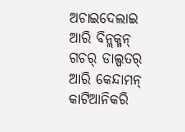ଅଚାଇଦେଲାଇ ଆରି ବିନ୍ଲକ୍ମନ୍ ଗଚର୍ ଡାଲ୍ପତର୍ ଆରି କେନ୍ଦାମନ୍ କାଟିଆନିକରି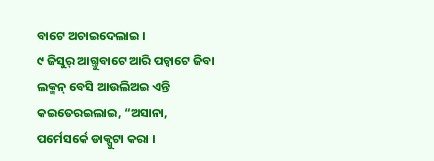ବାଟେ ଅଚାଇଦେଲାଇ ।
୯ ଜିସୁର୍ ଆଗ୍ତୁବାଟେ ଆରି ପଚ୍ବାଟେ ଜିବା ଲକ୍ମନ୍ ବେସି ଆଉଲିଅଇ ଏନ୍ତି କଇତେରଇଲାଇ, “ଅସାନା, ପର୍ମେସର୍କେ ଡାକ୍ପୁଟା କରା ।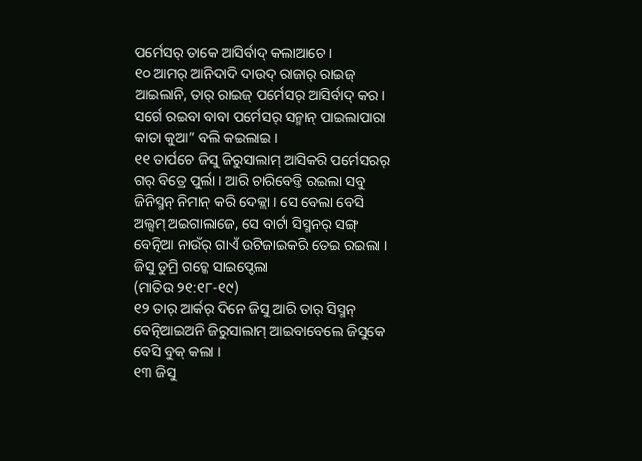ପର୍ମେସର୍ ତାକେ ଆସିର୍ବାଦ୍ କଲାଆଚେ ।
୧୦ ଆମର୍ ଆନିଦାଦି ଦାଉଦ୍ ରାଜାର୍ ରାଇଜ୍ ଆଇଲାନି, ତାର୍ ରାଇଜ୍ ପର୍ମେସର୍ ଆସିର୍ବାଦ୍ କର । ସର୍ଗେ ରଇବା ବାବା ପର୍ମେସର୍ ସନ୍ମାନ୍ ପାଇଲାପାରା କାତା କୁଆ” ବଲି କଇଲାଇ ।
୧୧ ତାର୍ପଚେ ଜିସୁ ଜିରୁସାଲାମ୍ ଆସିକରି ପର୍ମେସରର୍ ଗର୍ ବିତ୍ରେ ପୁର୍ଲା । ଆରି ଚାରିବେଡ୍ତି ରଇଲା ସବୁ ଜିନିସ୍ମନ୍ ନିମାନ୍ କରି ଦେକ୍ଲା । ସେ ବେଲା ବେସି ଅଲ୍ସମ୍ ଅଇଗାଲାଜେ, ସେ ବାର୍ଟା ସିସ୍ମନର୍ ସଙ୍ଗ୍ ବେତ୍ନିଆ ନାଉଁର୍ ଗାଏଁ ଉଟିଜାଇକରି ତେଇ ରଇଲା ।
ଜିସୁ ଡୁମ୍ରି ଗଚ୍କେ ସାଇପ୍ଦେଲା
(ମାତିଉ ୨୧:୧୮-୧୯)
୧୨ ତାର୍ ଆର୍କର୍ ଦିନେ ଜିସୁ ଆରି ତାର୍ ସିସ୍ମନ୍ ବେତ୍ନିଆଇଅନି ଜିରୁସାଲାମ୍ ଆଇବାବେଲେ ଜିସୁକେ ବେସି ବୁକ୍ କଲା ।
୧୩ ଜିସୁ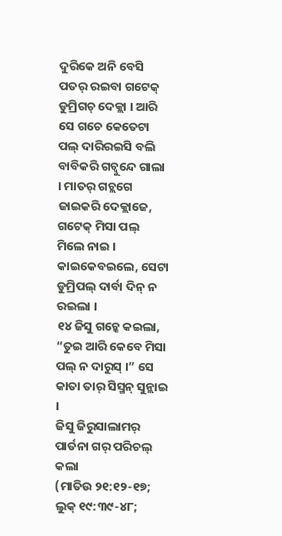ଦୁରିକେ ଅନି ବେସି ପତର୍ ରଇବା ଗଟେକ୍ ଡୁମ୍ରିଗଚ୍ ଦେକ୍ଲା । ଆରି ସେ ଗଚେ କେତେଟା ପଲ୍ ଦାରିରଇସି ବଲି ବାବିକରି ଗଚ୍ବୁନ୍ଦେ ଗାଲା । ମାତର୍ ଗଚ୍ଲଗେ ଜାଇକରି ଦେକ୍ଲାଜେ, ଗଟେକ୍ ମିସା ପଲ୍ ମିଲେ ନାଇ । କାଇକେବଇଲେ, ସେଟା ଡୁମ୍ରିପଲ୍ ଦାର୍ବା ଦିନ୍ ନ ରଇଲା ।
୧୪ ଜିସୁ ଗଚ୍କେ କଇଲା, “ତୁଇ ଆରି କେବେ ମିସା ପଲ୍ ନ ଦାରୁସ୍ ।” ସେ କାତା ତାର୍ ସିସ୍ମନ୍ ସୁନ୍ଲାଇ ।
ଜିସୁ ଜିରୁସାଲାମର୍ ପାର୍ତନା ଗର୍ ପରିଚଲ୍ କଲା
(ମାତିଉ ୨୧:୧୨-୧୭; ଲୁକ୍ ୧୯:୩୯-୪୮;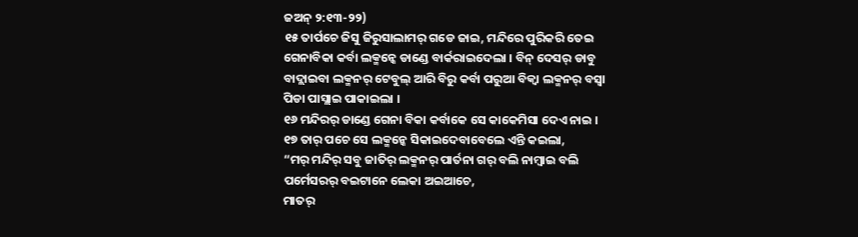ଜଅନ୍ ୨:୧୩-୨୨)
୧୫ ତାର୍ପଚେ ଜିସୁ ଜିରୁସାଲାମର୍ ଗଡେ ଜାଇ, ମନ୍ଦିରେ ପୁରିକରି ତେଇ ଗେନାବିକା କର୍ବା ଲକ୍ମନ୍କେ ଡାଣ୍ଡେ ବାର୍କରାଇଦେଲା । ବିନ୍ ଦେସର୍ ଡାବୁ ବାଦ୍ଲାଇବା ଲକ୍ମନର୍ ଟେବୁଲ୍ ଆରି ବିରୁ କର୍ବା ପରୁଆ ବିକ୍ବା ଲକ୍ମନର୍ ବସ୍ବା ପିଡା ପାସ୍ଲାଇ ପାକାଇଲା ।
୧୬ ମନ୍ଦିରର୍ ଡାଣ୍ଡେ ଗେନା ବିକା କର୍ବାକେ ସେ କାକେମିସା ଦେଏ ନାଇ ।
୧୭ ତାର୍ ପଚେ ସେ ଲକ୍ମନ୍କେ ସିକାଇଦେବାବେଲେ ଏନ୍ତି କଇଲା,
“ମର୍ ମନ୍ଦିର୍ ସବୁ ଜାତିର୍ ଲକ୍ମନର୍ ପାର୍ତନା ଗର୍ ବଲି ନାମ୍ବାଇ ବଲି ପର୍ମେସରର୍ ବଇଟାନେ ଲେକା ଅଇଆଚେ,
ମାତର୍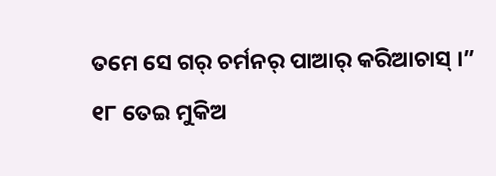ତମେ ସେ ଗର୍ ଚର୍ମନର୍ ପାଆର୍ କରିଆଚାସ୍ ।”
୧୮ ତେଇ ମୁକିଅ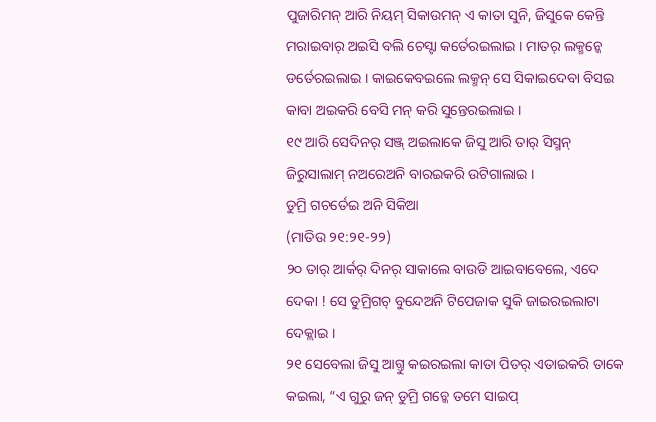ପୁଜାରିମନ୍ ଆରି ନିୟମ୍ ସିକାଉମନ୍ ଏ କାତା ସୁନି, ଜିସୁକେ କେନ୍ତି ମରାଇବାର୍ ଅଇସି ବଲି ଚେସ୍ଟା କର୍ତେରଇଲାଇ । ମାତର୍ ଲକ୍ମନ୍କେ ଡର୍ତେରଇଲାଇ । କାଇକେବଇଲେ ଲକ୍ମନ୍ ସେ ସିକାଇଦେବା ବିସଇ କାବା ଅଇକରି ବେସି ମନ୍ କରି ସୁନ୍ତେରଇଲାଇ ।
୧୯ ଆରି ସେଦିନର୍ ସଞ୍ଜ୍ ଅଇଲାକେ ଜିସୁ ଆରି ତାର୍ ସିସ୍ମନ୍ ଜିରୁସାଲାମ୍ ନଅରେଅନି ବାରଇକରି ଉଟିଗାଲାଇ ।
ଡୁମ୍ରି ଗଚର୍ତେଇ ଅନି ସିକିଆ
(ମାତିଉ ୨୧:୨୧-୨୨)
୨୦ ତାର୍ ଆର୍କର୍ ଦିନର୍ ସାକାଲେ ବାଉଡି ଆଇବାବେଲେ, ଏଦେ ଦେକା ! ସେ ଡୁମ୍ରିଗଚ୍ ବୁନ୍ଦେଅନି ଟିପେଜାକ ସୁକି ଜାଇରଇଲାଟା ଦେକ୍ଲାଇ ।
୨୧ ସେବେଲା ଜିସୁ ଆଗ୍ତୁ କଇରଇଲା କାତା ପିତର୍ ଏତାଇକରି ତାକେ କଇଲା, “ଏ ଗୁରୁ ଜନ୍ ଡୁମ୍ରି ଗଚ୍କେ ତମେ ସାଇପ୍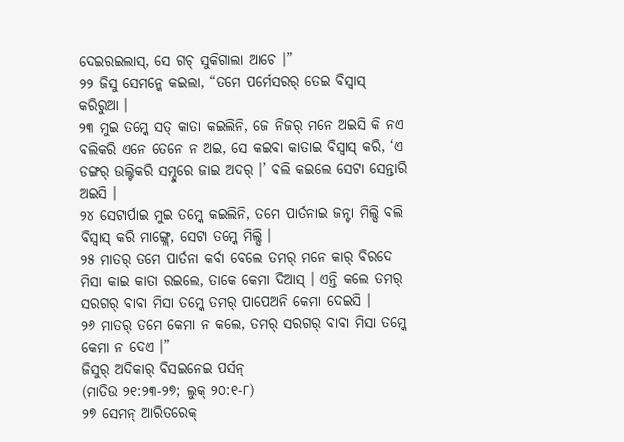ଦେଇରଇଲାସ୍, ସେ ଗଚ୍ ସୁକିଗାଲା ଆଚେ ।”
୨୨ ଜିସୁ ସେମନ୍କେ କଇଲା, “ତମେ ପର୍ମେସରର୍ ତେଇ ବିସ୍ବାସ୍ କରିରୁଆ ।
୨୩ ମୁଇ ତମ୍କେ ସତ୍ କାତା କଇଲିନି, ଜେ ନିଜର୍ ମନେ ଅଇସି କି ନଏ ବଲିକରି ଏନେ ତେନେ ନ ଅଇ, ସେ କଇବା କାତାଇ ବିସ୍ବାସ୍ କରି, ‘ଏ ଡଙ୍ଗର୍ ଉଲ୍ଟିକରି ସମ୍ଦୁରେ ଜାଇ ଅଦର୍ ।’ ବଲି କଇଲେ ସେଟା ସେନ୍ତାରି ଅଇସି ।
୨୪ ସେଟାର୍ପାଇ ମୁଇ ତମ୍କେ କଇଲିନି, ତମେ ପାର୍ତନାଇ ଜନ୍ଟା ମିଲ୍ସି ବଲି ବିସ୍ବାସ୍ କରି ମାଙ୍ଗ୍ଲେ, ସେଟା ତମ୍କେ ମିଲ୍ସି ।
୨୫ ମାତର୍ ତମେ ପାର୍ତନା କର୍ବା ବେଲେ ତମର୍ ମନେ କାର୍ ବିରଦେ ମିସା କାଇ କାତା ରଇଲେ, ତାକେ କେମା ଦିଆସ୍ । ଏନ୍ତି କଲେ ତମର୍ ସରଗର୍ ବାବା ମିସା ତମ୍କେ ତମର୍ ପାପେଅନି କେମା ଦେଇସି ।
୨୬ ମାତର୍ ତମେ କେମା ନ କଲେ, ତମର୍ ସରଗର୍ ବାବା ମିସା ତମ୍କେ କେମା ନ ଦେଏ ।”
ଜିସୁର୍ ଅଦିକାର୍ ବିସଇନେଇ ପର୍ସନ୍
(ମାତିଉ ୨୧:୨୩-୨୭; ଲୁକ୍ ୨୦:୧-୮)
୨୭ ସେମନ୍ ଆରିତରେକ୍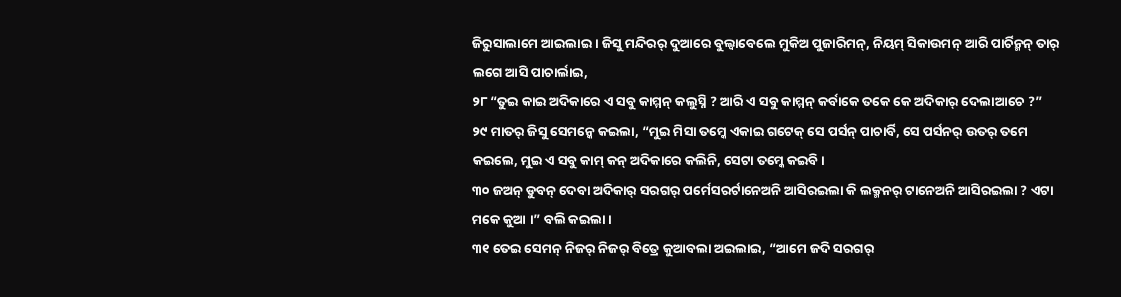ଜିରୁସାଲାମେ ଆଇଲାଇ । ଜିସୁ ମନ୍ଦିରର୍ ଦୁଆରେ ବୁଲ୍ବାବେଲେ ମୁକିଅ ପୁଜାରିମନ୍, ନିୟମ୍ ସିକାଉମନ୍ ଆରି ପାର୍ଚିନ୍ମନ୍ ତାର୍ ଲଗେ ଆସି ପାଚାର୍ଲାଇ,
୨୮ “ତୁଇ କାଇ ଅଦିକାରେ ଏ ସବୁ କାମ୍ମନ୍ କଲୁସ୍ନି ? ଆରି ଏ ସବୁ କାମ୍ମନ୍ କର୍ବାକେ ତକେ କେ ଅଦିକାର୍ ଦେଲାଆଚେ ?”
୨୯ ମାତର୍ ଜିସୁ ସେମନ୍କେ କଇଲା, “ମୁଇ ମିସା ତମ୍କେ ଏକାଇ ଗଟେକ୍ ସେ ପର୍ସନ୍ ପାଚାର୍ବି, ସେ ପର୍ସନର୍ ଉତର୍ ତମେ କଇଲେ, ମୁଇ ଏ ସବୁ କାମ୍ କନ୍ ଅଦିକାରେ କଲିନି, ସେଟା ତମ୍କେ କଇବି ।
୩୦ ଜଅନ୍ ଡୁବନ୍ ଦେବା ଅଦିକାର୍ ସରଗର୍ ପର୍ମେସରର୍ଟାନେଅନି ଆସିରଇଲା କି ଲକ୍ମନର୍ ଟାନେଅନି ଆସିରଇଲା ? ଏଟା ମକେ କୁଆ ।” ବଲି କଇଲା ।
୩୧ ତେଇ ସେମନ୍ ନିଜର୍ ନିଜର୍ ବିତ୍ରେ କୁଆବଲା ଅଇଲାଇ, “ଆମେ ଜଦି ସରଗର୍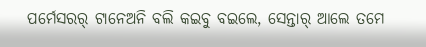ପର୍ମେସରର୍ ଟାନେଅନି ବଲି କଇବୁ ବଇଲେ, ସେନ୍ତାର୍ ଆଲେ ତମେ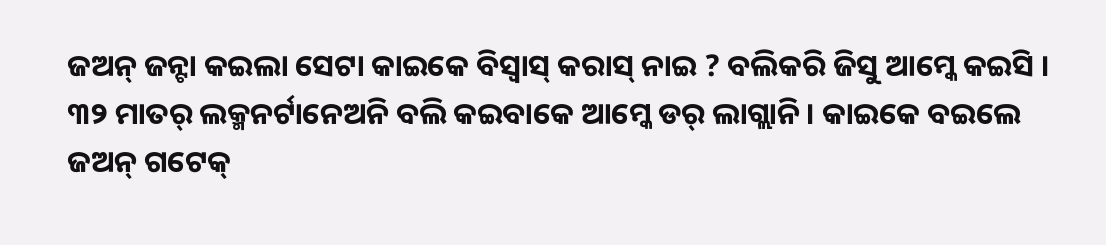ଜଅନ୍ ଜନ୍ଟା କଇଲା ସେଟା କାଇକେ ବିସ୍ବାସ୍ କରାସ୍ ନାଇ ? ବଲିକରି ଜିସୁ ଆମ୍କେ କଇସି ।
୩୨ ମାତର୍ ଲକ୍ମନର୍ଟାନେଅନି ବଲି କଇବାକେ ଆମ୍କେ ଡର୍ ଲାଗ୍ଲାନି । କାଇକେ ବଇଲେ ଜଅନ୍ ଗଟେକ୍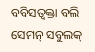ବବିସତ୍ବକ୍ତା ବଲି ସେମନ୍ ସବୁଲକ୍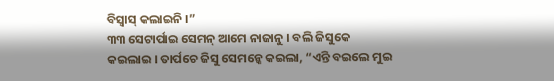ବିସ୍ବାସ୍ କଲାଇନି ।”
୩୩ ସେଟାର୍ପାଇ ସେମନ୍ ଆମେ ନାଜାନୁ । ବଲି ଜିସୁକେ କଇଲାଇ । ତାର୍ପଚେ ଜିସୁ ସେମନ୍କେ କଇଲା, “ଏନ୍ତି ବଇଲେ ମୁଇ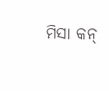ମିସା କନ୍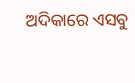ଅଦିକାରେ ଏସବୁ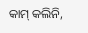କାମ୍ କଲିନି,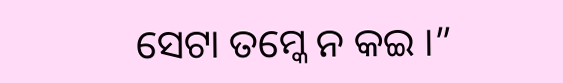ସେଟା ତମ୍କେ ନ କଇ ।”